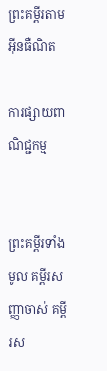ព្រះគម្ពីរតាមអ៊ីនធឺណិត

ការផ្សាយពាណិជ្ជកម្ម


ព្រះគម្ពីរទាំងមូល គម្ពីរសញ្ញាចាស់ គម្ពីរស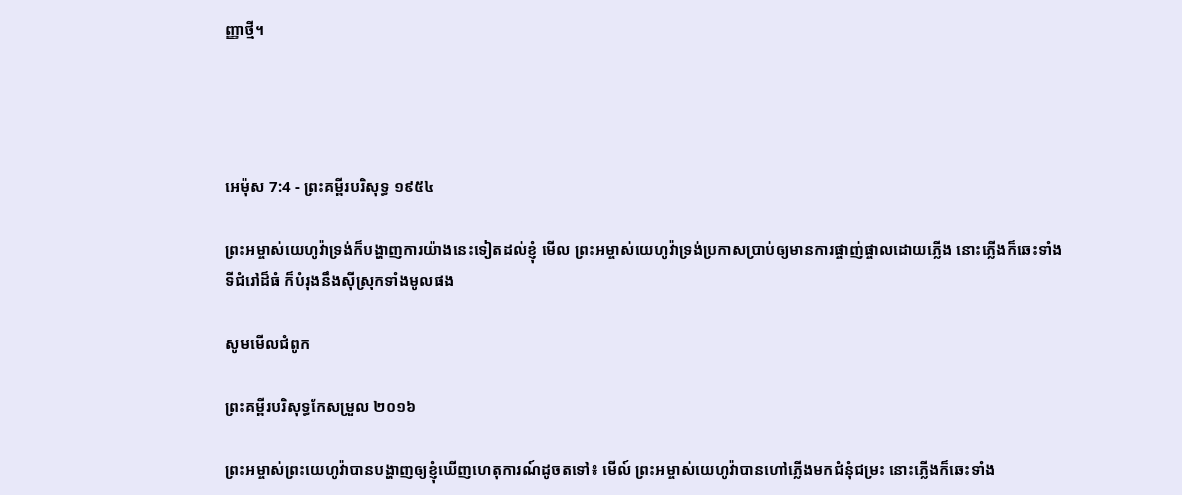ញ្ញាថ្មី។




អេម៉ុស 7:4 - ព្រះគម្ពីរបរិសុទ្ធ ១៩៥៤

ព្រះ‌អម្ចាស់យេហូវ៉ាទ្រង់ក៏បង្ហាញការយ៉ាងនេះទៀតដល់ខ្ញុំ មើល ព្រះ‌អម្ចាស់យេហូវ៉ាទ្រង់ប្រកាសប្រាប់ឲ្យមានការផ្ចាញ់‌ផ្ចាលដោយភ្លើង នោះភ្លើងក៏ឆេះទាំងទីជំរៅដ៏ធំ ក៏បំរុងនឹងស៊ីស្រុកទាំងមូលផង

សូមមើលជំពូក

ព្រះគម្ពីរបរិសុទ្ធកែសម្រួល ២០១៦

ព្រះ‌អម្ចាស់ព្រះ‌យេហូវ៉ាបានបង្ហាញឲ្យខ្ញុំឃើញហេតុ‌ការណ៍ដូចតទៅ៖ មើល៍ ព្រះ‌អម្ចាស់‌យេហូវ៉ាបានហៅភ្លើងមកជំនុំជម្រះ នោះភ្លើងក៏ឆេះទាំង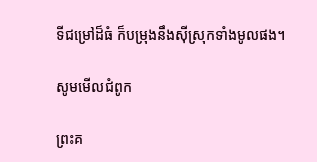ទីជម្រៅដ៏ធំ ក៏បម្រុងនឹងស៊ីស្រុកទាំងមូលផង។

សូមមើលជំពូក

ព្រះគ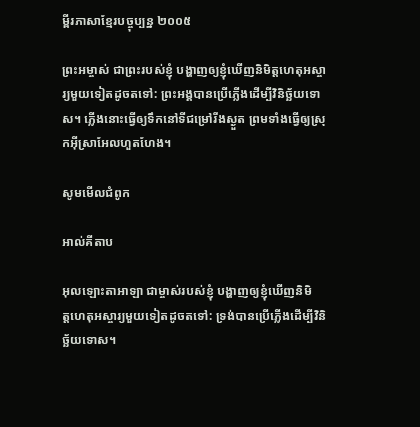ម្ពីរភាសាខ្មែរបច្ចុប្បន្ន ២០០៥

ព្រះ‌អម្ចាស់ ជាព្រះរបស់ខ្ញុំ បង្ហាញឲ្យខ្ញុំឃើញនិមិត្ត‌ហេតុអស្ចារ្យមួយទៀតដូចតទៅ: ព្រះអង្គបានប្រើភ្លើងដើម្បីវិនិច្ឆ័យទោស។ ភ្លើងនោះធ្វើឲ្យទឹកនៅទីជម្រៅរីងស្ងួត ព្រមទាំងធ្វើឲ្យស្រុកអ៊ីស្រា‌អែលហួត‌ហែង។

សូមមើលជំពូក

អាល់គីតាប

អុលឡោះ‌តាអាឡា ជាម្ចាស់របស់ខ្ញុំ បង្ហាញឲ្យខ្ញុំឃើញនិមិត្ត‌ហេតុអស្ចារ្យមួយទៀតដូចតទៅ: ទ្រង់បានប្រើភ្លើងដើម្បីវិនិច្ឆ័យទោស។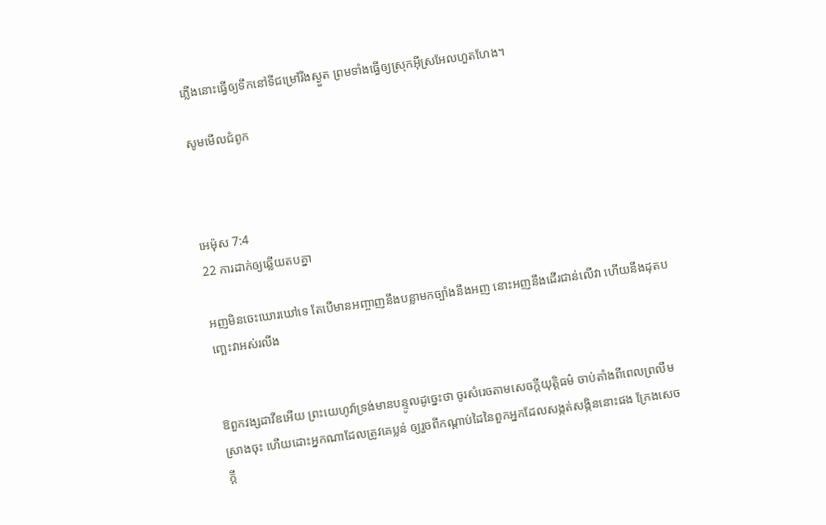ភ្លើងនោះធ្វើឲ្យទឹកនៅទីជម្រៅរីងស្ងួត ព្រមទាំងធ្វើឲ្យស្រុកអ៊ីស្រ‌អែលហួត‌ហែង។

សូមមើលជំពូក



អេម៉ុស 7:4
22 ការដាក់ឲ្យឆ្លើយតបគ្នា

អញមិនចេះឃោរ‌ឃៅទេ តែបើមានអញ្ចាញនឹងបន្លាមកច្បាំងនឹងអញ នោះអញនឹងដើរជាន់លើវា ហើយនឹងដុតបញ្ឆេះវាអស់រលីង


ឱពួកវង្សដាវីឌអើយ ព្រះ‌យេហូវ៉ាទ្រង់មានបន្ទូលដូច្នេះថា ចូរសំរេចតាមសេចក្ដីយុត្តិ‌ធម៌ ចាប់តាំងពីពេលព្រលឹមស្រាងចុះ ហើយដោះអ្នកណាដែលត្រូវគេប្លន់ ឲ្យរួចពីកណ្តាប់ដៃនៃពួកអ្នកដែលសង្កត់‌សង្កិននោះផង ក្រែងសេចក្ដី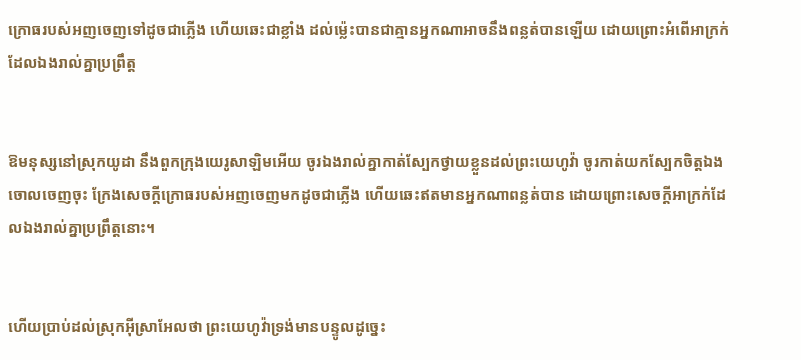ក្រោធរបស់អញចេញទៅដូចជាភ្លើង ហើយឆេះជាខ្លាំង ដល់‌ម៉្លេះបានជាគ្មានអ្នកណាអាចនឹងពន្លត់បានឡើយ ដោយព្រោះអំពើអាក្រក់ដែលឯងរាល់គ្នាប្រព្រឹត្ត


ឱមនុស្សនៅស្រុកយូដា នឹងពួកក្រុងយេរូ‌សាឡិមអើយ ចូរឯងរាល់គ្នាកាត់ស្បែកថ្វាយខ្លួនដល់ព្រះ‌យេហូវ៉ា ចូរកាត់យកស្បែកចិត្តឯងចោលចេញចុះ ក្រែងសេចក្ដីក្រោធរបស់អញចេញមកដូចជាភ្លើង ហើយឆេះឥតមានអ្នកណាពន្លត់បាន ដោយព្រោះសេចក្ដីអាក្រក់ដែលឯងរាល់គ្នាប្រព្រឹត្តនោះ។


ហើយប្រាប់ដល់ស្រុកអ៊ីស្រាអែលថា ព្រះ‌យេហូវ៉ាទ្រង់មានបន្ទូលដូច្នេះ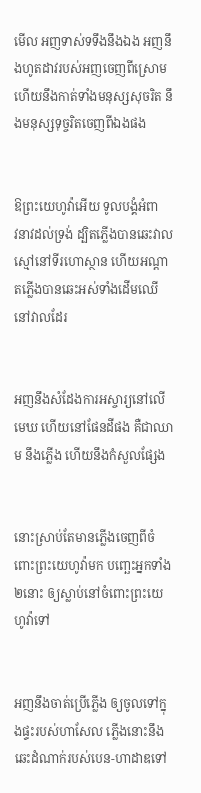មើល អញទាស់ទទឹងនឹងឯង អញនឹងហូតដាវរបស់អញចេញពីស្រោម ហើយនឹងកាត់ទាំងមនុស្សសុចរិត នឹងមនុស្សទុច្ចរិតចេញពីឯងផង


ឱព្រះ‌យេហូវ៉ាអើយ ទូលបង្គំអំពាវ‌នាវដល់ទ្រង់ ដ្បិតភ្លើងបានឆេះវាលស្មៅនៅទីរហោ‌ស្ថាន ហើយអណ្តាតភ្លើងបានឆេះអស់ទាំងដើមឈើនៅវាលដែរ


អញនឹងសំដែងការអស្ចារ្យនៅលើមេឃ ហើយនៅផែនដីផង គឺជាឈាម នឹងភ្លើង ហើយនឹងកំសួលផ្សែង


នោះស្រាប់តែមានភ្លើងចេញពីចំពោះព្រះ‌យេហូវ៉ាមក បញ្ឆេះអ្នកទាំង២នោះ ឲ្យស្លាប់នៅចំពោះព្រះ‌យេហូវ៉ាទៅ


អញនឹងចាត់ប្រើភ្លើង ឲ្យចូលទៅក្នុងផ្ទះរបស់ហាសែល ភ្លើងនោះនឹងឆេះដំណាក់របស់បេន-ហាដាឌទៅ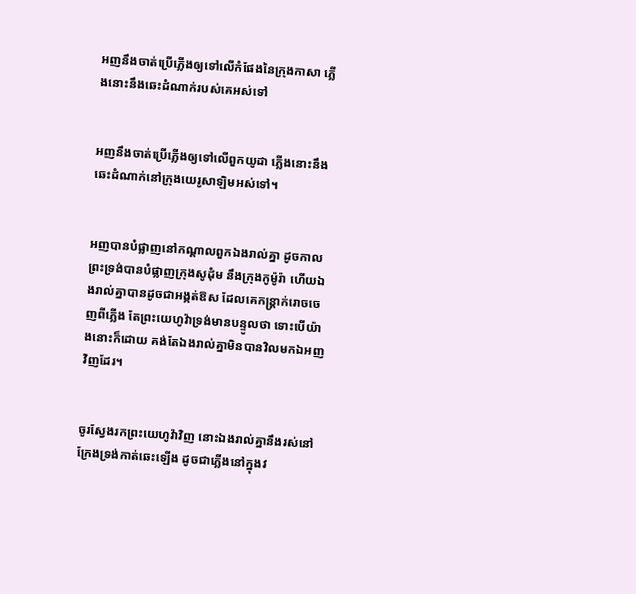អញនឹងចាត់ប្រើភ្លើងឲ្យទៅលើកំផែងនៃក្រុងកាសា ភ្លើងនោះនឹងឆេះដំណាក់របស់គេអស់ទៅ


អញនឹងចាត់ប្រើភ្លើងឲ្យទៅលើពួកយូដា ភ្លើងនោះនឹងឆេះដំណាក់នៅក្រុងយេរូ‌សាឡិមអស់ទៅ។


អញបានបំផ្លាញនៅកណ្តាលពួកឯងរាល់គ្នា ដូចកាលព្រះ‌ទ្រង់បានបំផ្លាញក្រុងសូដុំម នឹងក្រុងកូម៉ូរ៉ា ហើយឯងរាល់គ្នាបានដូចជាអង្កត់ឱស ដែលគេកន្ត្រាក់រោចចេញពីភ្លើង តែព្រះ‌យេហូវ៉ាទ្រង់មានបន្ទូលថា ទោះបើយ៉ាងនោះក៏ដោយ គង់តែឯងរាល់គ្នាមិនបានវិលមកឯអញវិញដែរ។


ចូរស្វែងរកព្រះ‌យេហូវ៉ាវិញ នោះឯងរាល់គ្នានឹងរស់នៅ ក្រែងទ្រង់កាត់ឆេះឡើង ដូចជាភ្លើងនៅក្នុងវ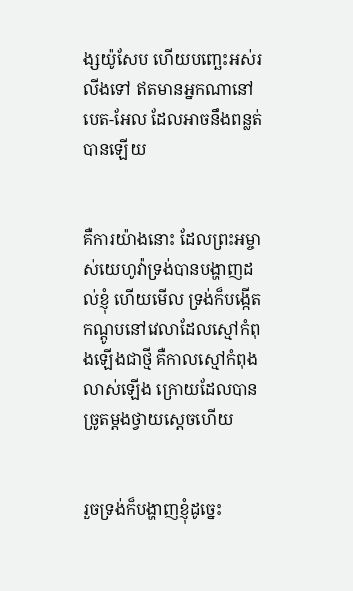ង្សយ៉ូសែប ហើយបញ្ឆេះអស់រលីងទៅ ឥតមានអ្នកណានៅបេត-អែល ដែលអាចនឹងពន្លត់បានឡើយ


គឺការយ៉ាងនោះ ដែលព្រះ‌អម្ចាស់យេហូវ៉ាទ្រង់បានបង្ហាញដល់ខ្ញុំ ហើយមើល ទ្រង់ក៏បង្កើតកណ្តូបនៅវេលាដែលស្មៅកំពុងឡើងជាថ្មី គឺកាលស្មៅកំពុងលាស់ឡើង ក្រោយដែលបានច្រូតម្តងថ្វាយស្តេចហើយ


រួចទ្រង់ក៏បង្ហាញខ្ញុំដូច្នេះ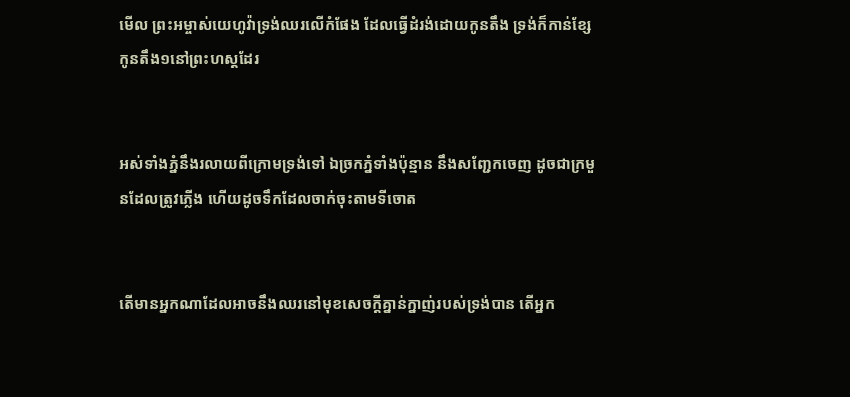មើល ព្រះ‌អម្ចាស់យេហូវ៉ាទ្រង់ឈរលើកំផែង ដែលធ្វើដំរង់ដោយកូនតឹង ទ្រង់ក៏កាន់ខ្សែកូនតឹង១នៅព្រះ‌ហស្តដែរ


អស់ទាំងភ្នំនឹងរលាយពីក្រោមទ្រង់ទៅ ឯច្រកភ្នំទាំងប៉ុន្មាន នឹងសញ្ជែកចេញ ដូចជាក្រមួនដែលត្រូវភ្លើង ហើយដូចទឹកដែលចាក់ចុះតាមទីចោត


តើមានអ្នកណាដែលអាចនឹងឈរនៅមុខសេចក្ដីគ្នាន់‌ក្នាញ់របស់ទ្រង់បាន តើអ្នក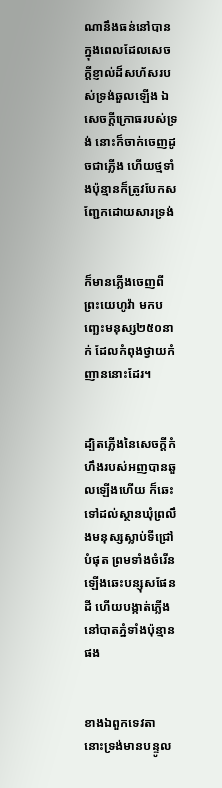ណានឹងធន់នៅបាន ក្នុងពេលដែលសេចក្ដីខ្ញាល់ដ៏សហ័សរបស់ទ្រង់ឆួលឡើង ឯសេចក្ដីក្រោធរបស់ទ្រង់ នោះក៏ចាក់ចេញដូចជាភ្លើង ហើយថ្មទាំងប៉ុន្មានក៏ត្រូវបែកសញ្ជែកដោយ‌សារទ្រង់


ក៏មានភ្លើងចេញពីព្រះ‌យេហូវ៉ា មកបញ្ឆេះមនុស្ស២៥០នាក់ ដែលកំពុងថ្វាយកំញាននោះដែរ។


ដ្បិតភ្លើងនៃសេចក្ដីកំហឹងរបស់អញបានឆួលឡើងហើយ ក៏ឆេះទៅដល់ស្ថានឃុំព្រលឹងមនុស្សស្លាប់ទីជ្រៅបំផុត ព្រមទាំងចំរើនឡើងឆេះបន្សុសផែនដី ហើយបង្កាត់ភ្លើងនៅបាតភ្នំទាំងប៉ុន្មានផង


ខាងឯពួកទេវតា នោះទ្រង់មានបន្ទូល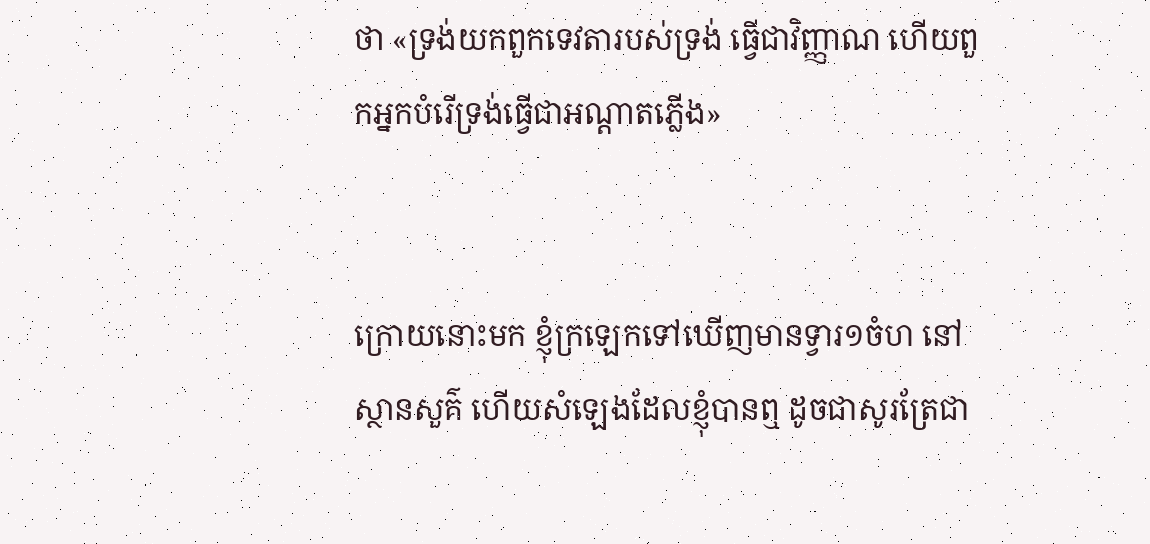ថា «ទ្រង់យកពួកទេវតារបស់ទ្រង់ ធ្វើជាវិញ្ញាណ ហើយពួកអ្នកបំរើទ្រង់ធ្វើជាអណ្តាតភ្លើង»


ក្រោយនោះមក ខ្ញុំក្រឡេកទៅឃើញមានទ្វារ១ចំហ នៅស្ថាន‌សួគ៌ ហើយសំឡេងដែលខ្ញុំបានឮ ដូចជាសូរត្រែជា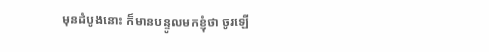មុនដំបូងនោះ ក៏មានបន្ទូលមកខ្ញុំថា ចូរឡើ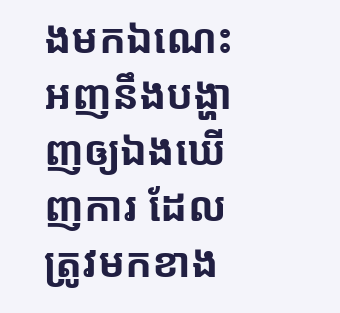ងមកឯណេះ អញនឹងបង្ហាញឲ្យឯងឃើញការ ដែលត្រូវមកខាង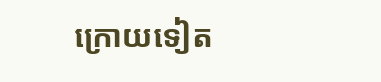ក្រោយទៀត